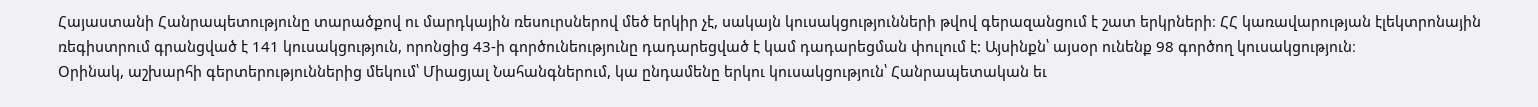Հայաստանի Հանրապետությունը տարածքով ու մարդկային ռեսուրսներով մեծ երկիր չէ, սակայն կուսակցությունների թվով գերազանցում է շատ երկրների։ ՀՀ կառավարության էլեկտրոնային ռեգիստրում գրանցված է 141 կուսակցություն, որոնցից 43-ի գործունեությունը դադարեցված է կամ դադարեցման փուլում է: Այսինքն՝ այսօր ունենք 98 գործող կուսակցություն։
Օրինակ, աշխարհի գերտերություններից մեկում՝ Միացյալ Նահանգներում, կա ընդամենը երկու կուսակցություն՝ Հանրապետական եւ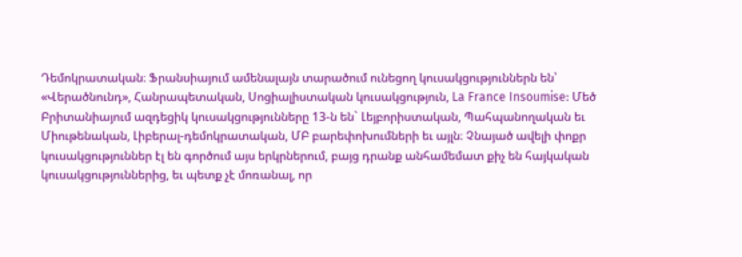Դեմոկրատական։ Ֆրանսիայում ամենալայն տարածում ունեցող կուսակցություններն են՝ «Վերածնունդ», Հանրապետական, Սոցիալիստական կուսակցություն, La France Insoumise: Մեծ Բրիտանիայում ազդեցիկ կուսակցությունները 13-ն են` Լեյբորիստական, Պահպանողական եւ Միութենական, Լիբերալ-դեմոկրատական, ՄԲ բարեփոխումների եւ այլն։ Չնայած ավելի փոքր կուսակցություններ էլ են գործում այս երկրներում, բայց դրանք անհամեմատ քիչ են հայկական կուսակցություններից, եւ պետք չէ մոռանալ, որ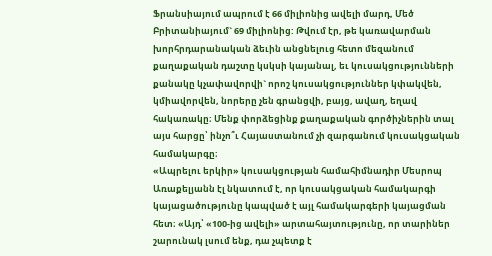Ֆրանսիայում ապրում է 66 միլիոնից ավելի մարդ, Մեծ Բրիտանիայում` 69 միլիոնից: Թվում էր, թե կառավարման խորհրդարանական ձեւին անցնելուց հետո մեզանում քաղաքական դաշտը կսկսի կայանալ, եւ կուսակցությունների քանակը կչափավորվի` որոշ կուսակցություններ կփակվեն, կմիավորվեն, նորերը չեն գրանցվի, բայց, ավաղ, եղավ հակառակը։ Մենք փորձեցինք քաղաքական գործիչներին տալ այս հարցը՝ ինչո՞ւ Հայաստանում չի զարգանում կուսակցական համակարգը։
«Ապրելու երկիր» կուսակցության համահիմնադիր Մեսրոպ Առաքելյանն էլ նկատում է, որ կուսակցական համակարգի կայացածությունը կապված է այլ համակարգերի կայացման հետ։ «Այդ՝ «100-ից ավելի» արտահայտությունը, որ տարիներ շարունակ լսում ենք, դա չպետք է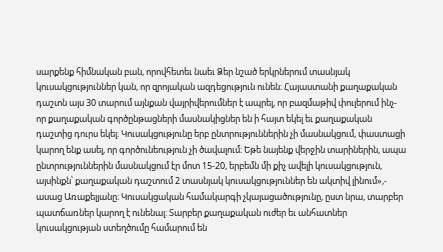սարքենք հիմնական բան, որովհետեւ նաեւ Ձեր նշած երկրներում տասնյակ կուսակցություններ կան, որ զրոյական ազդեցություն ունեն։ Հայաստանի քաղաքական դաշտն այս 30 տարում այնքան վայրիվերումներ է ապրել, որ բազմաթիվ փուլերում ինչ-որ քաղաքական գործընթացների մասնակիցներ են ի հայտ եկել եւ քաղաքական դաշտից դուրս եկել։ Կուսակցությունը երբ ընտրություններին չի մասնակցում, փաստացի կարող ենք ասել, որ գործունեություն չի ծավալում։ Եթե նայենք վերջին տարիներին, ապա ընտրություններին մասնակցում էր մոտ 15-20, երբեմն մի քիչ ավելի կուսակցություն, այսինքն՝ քաղաքական դաշտում 2 տասնյակ կուսակցություններ են ակտիվ լինում»,- ասաց Առաքելյանը։ Կուսակցական համակարգի չկայացածությունը, ըստ նրա, տարբեր պատճառներ կարող է ունենալ: Տարբեր քաղաքական ուժեր եւ անհատներ կուսակցության ստեղծումը համարում են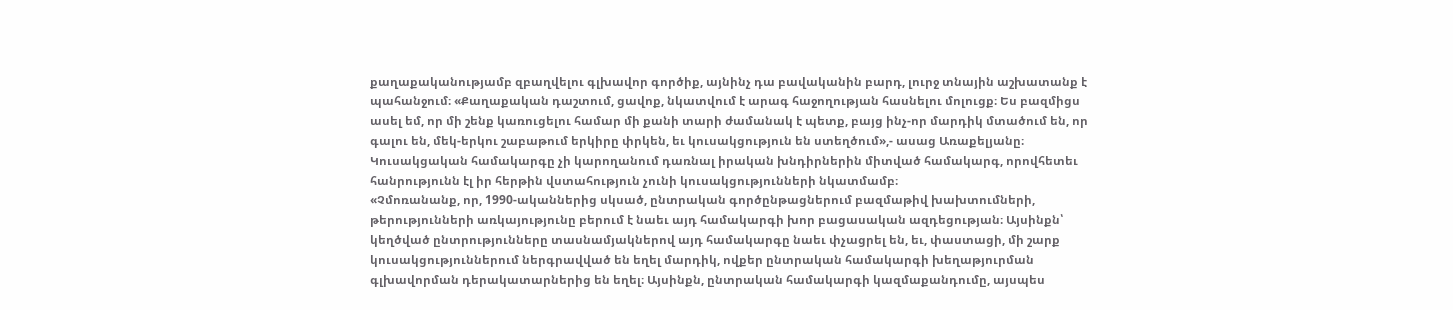քաղաքականությամբ զբաղվելու գլխավոր գործիք, այնինչ դա բավականին բարդ, լուրջ տնային աշխատանք է պահանջում։ «Քաղաքական դաշտում, ցավոք, նկատվում է արագ հաջողության հասնելու մոլուցք։ Ես բազմիցս ասել եմ, որ մի շենք կառուցելու համար մի քանի տարի ժամանակ է պետք, բայց ինչ-որ մարդիկ մտածում են, որ գալու են, մեկ-երկու շաբաթում երկիրը փրկեն, եւ կուսակցություն են ստեղծում»,- ասաց Առաքելյանը։ Կուսակցական համակարգը չի կարողանում դառնալ իրական խնդիրներին միտված համակարգ, որովհետեւ հանրությունն էլ իր հերթին վստահություն չունի կուսակցությունների նկատմամբ։
«Չմոռանանք, որ, 1990-ականներից սկսած, ընտրական գործընթացներում բազմաթիվ խախտումների, թերությունների առկայությունը բերում է նաեւ այդ համակարգի խոր բացասական ազդեցության։ Այսինքն՝ կեղծված ընտրությունները տասնամյակներով այդ համակարգը նաեւ փչացրել են, եւ, փաստացի, մի շարք կուսակցություններում ներգրավված են եղել մարդիկ, ովքեր ընտրական համակարգի խեղաթյուրման գլխավորման դերակատարներից են եղել։ Այսինքն, ընտրական համակարգի կազմաքանդումը, այսպես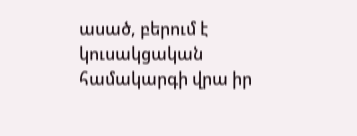ասած, բերում է կուսակցական համակարգի վրա իր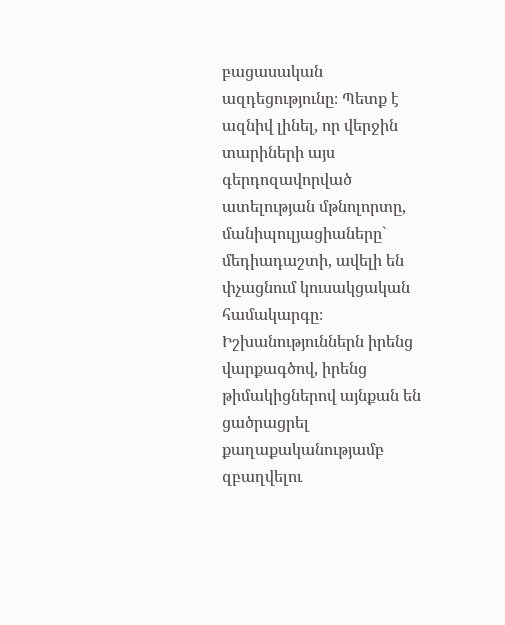բացասական ազդեցությունը։ Պետք է ազնիվ լինել, որ վերջին տարիների այս գերդոզավորված ատելության մթնոլորտը, մանիպուլյացիաները` մեդիադաշտի, ավելի են փչացնում կուսակցական համակարգը։ Իշխանություններն իրենց վարքագծով, իրենց թիմակիցներով այնքան են ցածրացրել քաղաքականությամբ զբաղվելու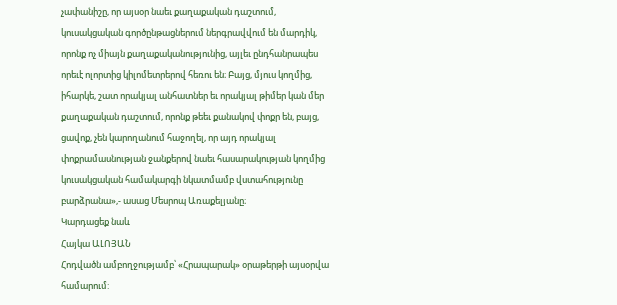չափանիշը, որ այսօր նաեւ քաղաքական դաշտում, կուսակցական գործընթացներում ներգրավվում են մարդիկ, որոնք ոչ միայն քաղաքականությունից, այլեւ ընդհանրապես որեւէ ոլորտից կիլոմետրերով հեռու են։ Բայց, մյուս կողմից, իհարկե, շատ որակյալ անհատներ եւ որակյալ թիմեր կան մեր քաղաքական դաշտում, որոնք թեեւ քանակով փոքր են, բայց, ցավոք, չեն կարողանում հաջողել, որ այդ որակյալ փոքրամասնության ջանքերով նաեւ հասարակության կողմից կուսակցական համակարգի նկատմամբ վստահությունը բարձրանա»,- ասաց Մեսրոպ Առաքելյանը։
Կարդացեք նաև
Հայկա ԱԼՈՅԱՆ
Հոդվածն ամբողջությամբ՝ «Հրապարակ» օրաթերթի այսօրվա համարում: